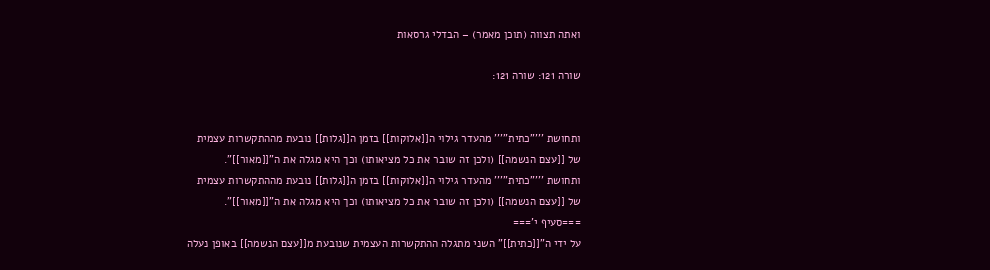ואתה תצווה (תוכן מאמר) – הבדלי גרסאות

שורה 121: שורה 121:


ותחושת '''"כתית"''' מהעדר גילוי ה[[אלוקות]] בזמן ה[[גלות]] נובעת מההתקשרות עצמית של [[עצם הנשמה]] (ולכן זה שובר את כל מציאותו) וכך היא מגלה את ה"[[מאור]]".
ותחושת '''"כתית"''' מהעדר גילוי ה[[אלוקות]] בזמן ה[[גלות]] נובעת מההתקשרות עצמית של [[עצם הנשמה]] (ולכן זה שובר את כל מציאותו) וכך היא מגלה את ה"[[מאור]]".
===סעיף י'===
על ידי ה"[[כתית]]" השני מתגלה ההתקשרות העצמית שנובעת מ[[עצם הנשמה]] באופן נעלה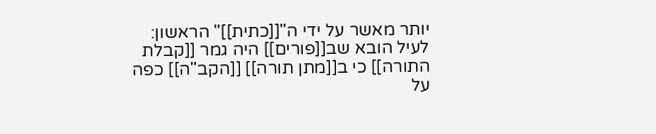יותר מאשר על ידי ה"[[כתית]]" הראשון:
לעיל הובא שב[[פורים]] היה גמר [[קבלת התורה]] כי ב[[מתן תורה]] [[הקב"ה]] כפה על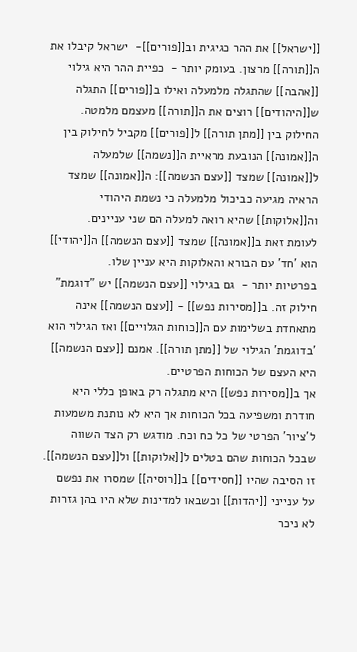[[ישראל]] את ההר כגיגית וב[[פורים]]-  ישראל קיבלו את ה[[תורה]] מרצון. בעומק יותר -  כפיית ההר היא גילוי [[אהבה]] שהתגלה מלמעלה ואילו ב[[פורים]] התגלה ש[[היהודים]] רוצים את ה[[תורה]] מעצמם מלמטה.
החילוק בין [[מתן תורה]] ל[[פורים]] מקביל לחילוק בין ה[[אמונה]] הנובעת מראיית ה[[נשמה]] שלמעלה ל[[אמונה]] שמצד [[עצם הנשמה]]: ה[[אמונה]] שמצד הראיה מגיעה כביכול מלמעלה כי נשמת היהודי וה[[אלוקות]] שהיא רואה למעלה הם שני עניינים.
לעומת זאת ב[[אמונה]] שמצד [[עצם הנשמה]] ה[[יהודי]] הוא 'חד' עם הבורא והאלוקות היא עניין שלו.
בפרטיות יותר -  גם בגילוי [[עצם הנשמה]] יש "דוגמת" חילוק זה. ב[[מסירות נפש]] - [[עצם הנשמה]] אינה מתאחדת בשלימות עם ה[[כוחות הגלויים]] ואז הגילוי הוא 'בדוגמת' הגילוי של [[מתן תורה]]. אמנם [[עצם הנשמה]] היא העצם של הכוחות הפרטיים.
אך ב[[מסירות נפש]] היא מתגלה רק באופן כללי היא חודרת ומשפיעה בכל הכוחות אך היא לא נותנת משמעות ל'ציור' הפרטי של כל כח וכח. מודגש רק הצד השווה שבכל הכוחות שהם בטלים ל[[אלוקות]] ול[[עצם הנשמה]].
זו הסיבה שהיו [[חסידים]] ב[[רוסיה]] שמסרו את נפשם על ענייני [[יהדות]] וכשבאו למדינות שלא היו בהן גזרות לא ניכר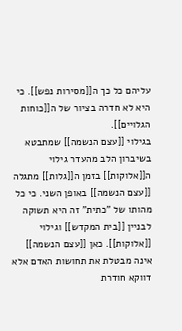עליהם כל כך ה[[מסירות נפש]]. כי היא לא חדרה בציור של ה[[כוחות הגלויים]].
בגילוי [[עצם הנשמה]] שמתבטא בשיברון הלב מהעדר גילוי ה[[אלוקות]] בזמן ה[[גלות]] מתגלה [[עצם הנשמה]] באופן השני. כי כל מהותו של "כתית" זה היא תשוקה לבניין [[בית המקדש]] וגילוי [[אלוקות]]. כאן [[עצם הנשמה]] אינה מבטלת את תחושות האדם אלא דווקא חודרת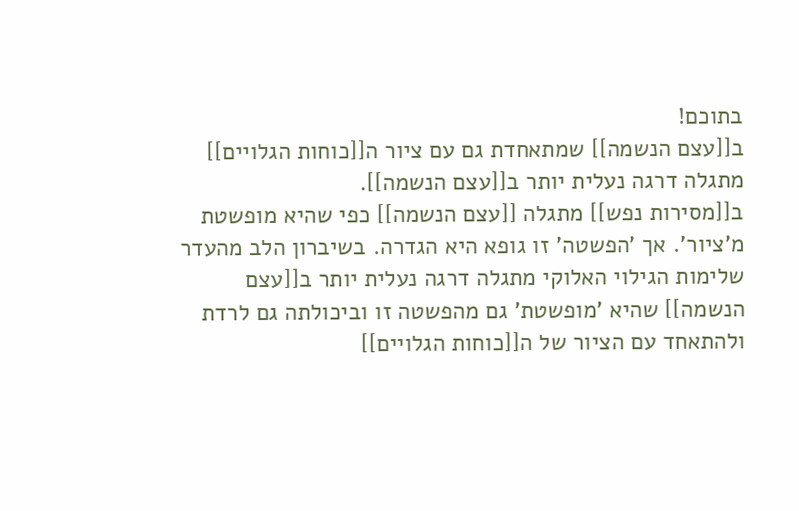בתוכם!
ב[[עצם הנשמה]] שמתאחדת גם עם ציור ה[[כוחות הגלויים]] מתגלה דרגה נעלית יותר ב[[עצם הנשמה]].
ב[[מסירות נפש]] מתגלה [[עצם הנשמה]] כפי שהיא מופשטת מ'ציור'. אך 'הפשטה' זו גופא היא הגדרה. בשיברון הלב מהעדר שלימות הגילוי האלוקי מתגלה דרגה נעלית יותר ב[[עצם הנשמה]] שהיא 'מופשטת' גם מהפשטה זו וביכולתה גם לרדת ולהתאחד עם הציור של ה[[כוחות הגלויים]]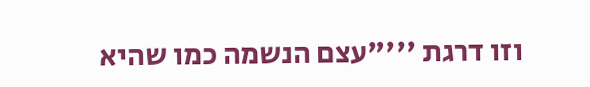וזו דרגת '''"עצם הנשמה כמו שהיא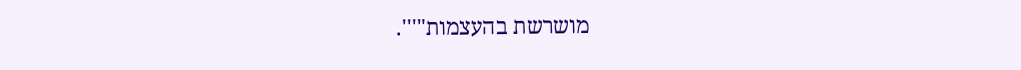מושרשת בהעצמות"'''.